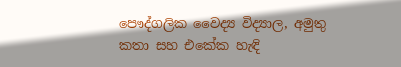පෞද්ගලික වෛද්‍ය විද්‍යාල, අමුතු කතා සහ එකේක හැඳි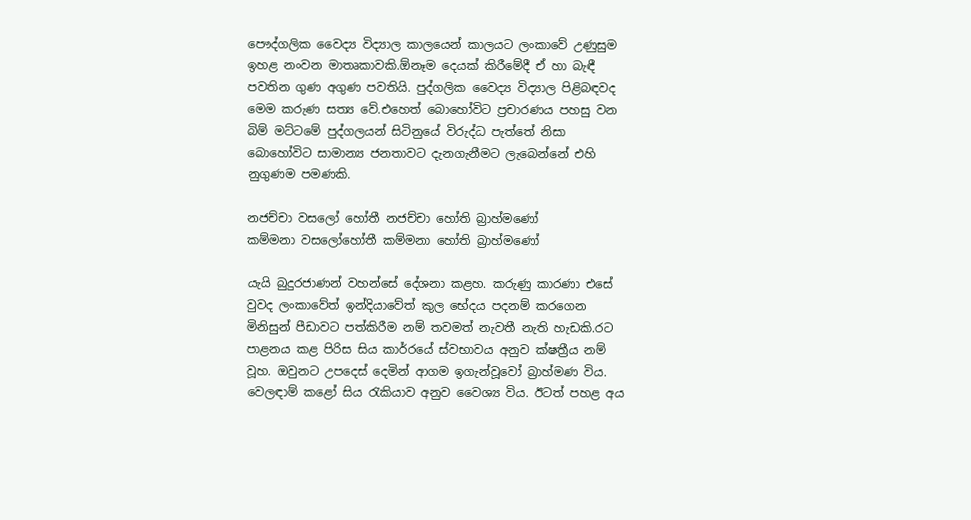පෞද්ගලික වෛද්‍ය විද්‍යාල කාලයෙන් කාලයට ලංකාවේ උණුසුම ඉහළ නංවන මාතෘකාවකි.ඕනෑම දෙයක් කිරීමේදී ඒ හා බැඳී පවතින ගුණ අගුණ පවතියි. පුද්ගලික වෛද්‍ය විද්‍යාල පිළිබඳවද මෙම කරුණ සත්‍ය වේ.එහෙත් බොහෝවිට ප්‍රචාරණය පහසු වන බිම් මට්ටමේ පුද්ගලයන් සිටිනුයේ විරුද්ධ පැත්තේ නිසා බොහෝවිට සාමාන්‍ය ජනතාවට දැනගැනීමට ලැබෙන්නේ එහි නුගුණම පමණකි.

නජච්චා වසලෝ හෝතී නජච්චා හෝති බ්‍රාහ්මණෝ
කම්මනා වසලෝහෝතී කම්මනා හෝති බ්‍රාහ්මණෝ

යැයි බුදුරජාණන් වහන්සේ දේශනා කළහ. කරුණු කාරණා එසේ වුවද ලංකාවේත් ඉන්දියාවේත් කුල භේදය පදනම් කරගෙන මිනිසුන් පීඩාවට පත්කිරීම නම් තවමත් නැවතී නැති හැඩකි.රට පාළනය කළ පිරිස සිය කාර්‍රයේ ස්වභාවය අනුව ක්ෂත්‍රීය නම් වූහ. ඔවුනට උපදෙස් දෙමින් ආගම ඉගැන්වූවෝ බ්‍රාහ්මණ විය. වෙලඳාම් කළෝ සිය රැකියාව අනුව වෛශ්‍ය විය. ඊටත් පහළ අය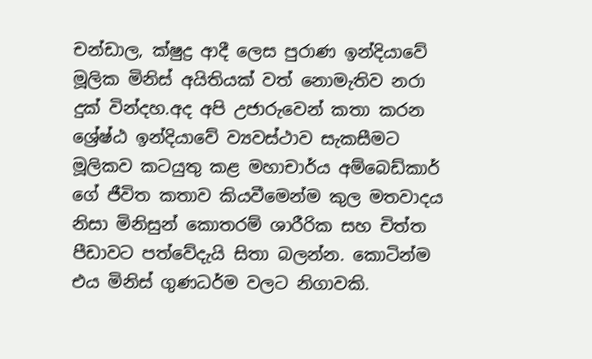චන්ඩාල, ක්ෂුද්‍ර ආදී ලෙස පුරාණ ඉන්දියාවේ මූලික මිනිස් අයිතියක් වත් නොමැතිව නරා දුක් වින්දහ.අද අපි උජාරුවෙන් කතා කරන ශ්‍රේෂ්ඨ ඉන්දියාවේ ව්‍යවස්ථාව සැකසීමට මූලිකව කටයුතු කළ මහාචාර්ය අම්බෙඩ්කාර් ගේ ජීවිත කතාව කියවීමෙන්ම කුල මතවාදය නිසා මිනිසුන් කොතරම් ශාරීරික සහ චිත්ත පීඩාවට පත්වේදැයි සිතා බලන්න. කොටින්ම එය මිනිස් ගුණධර්ම වලට නිගාවකි.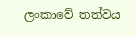ලංකාවේ තත්වය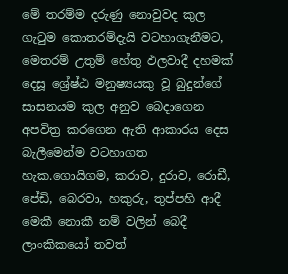මේ තරම්ම දරුණු නොවුවද කුල ගැටුම කොතරම්දැයි වටහාගැනීමට, මෙතරම් උතුම් හේතු ඵලවාදී දහමක් දෙසූ ශ්‍රේෂ්ඨ මනුෂ්‍යයකු වූ බුදුන්ගේ සාසනයම කුල අනුව බෙදාගෙන අපවිත්‍ර කරගෙන ඇති ආකාරය දෙස බැලීමෙන්ම වටහාගත හැක.ගොයිගම, කරාව, දුරාව, රොඩී, පේඩි, බෙරවා, හකුරු, තුප්පහි ආදී මෙකී නොකී නම් වලින් බෙදී ලාංකිකයෝ තවත්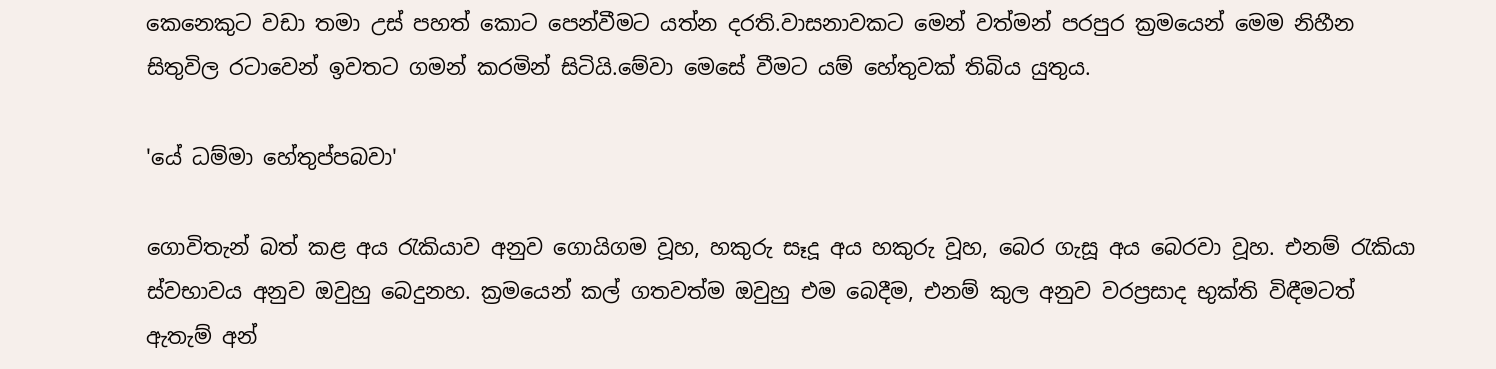කෙනෙකුට වඩා තමා උස් පහත් කොට පෙන්වීමට යත්න දරති.වාසනාවකට මෙන් වත්මන් පරපුර ක්‍රමයෙන් මෙම නිහීන සිතුවිල රටාවෙන් ඉවතට ගමන් කරමින් සිටියි.මේවා මෙසේ වීමට යම් හේතුවක් තිබිය යුතුය.

'යේ ධම්මා හේතුප්පබවා'

ගොවිතැන් බත් කළ අය රැකියාව අනුව ගොයිගම වූහ, හකුරු සෑදූ අය හකුරු වූහ, බෙර ගැසූ අය බෙරවා වූහ. එනම් රැකියා ස්වභාවය අනුව ඔවුහු බෙදුනහ. ක්‍රමයෙන් කල් ගතවත්ම ඔවුහු එම බෙදීම, එනම් කුල අනුව වරප්‍රසාද භුක්ති විඳීමටත් ඇතැම් අන්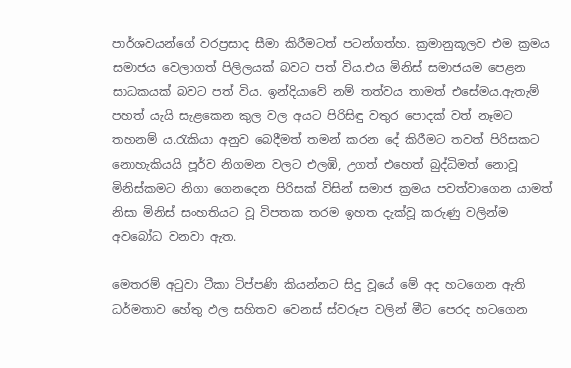පාර්ශවයන්ගේ වරප්‍රසාද සීමා කිරීමටත් පටන්ගත්හ. ක්‍රමානුකූලව එම ක්‍රමය සමාජය වෙලාගත් පිලිලයක් බවට පත් විය.එය මිනිස් සමාජයම පෙළන සාධකයක් බවට පත් විය. ඉන්දියාවේ නම් තත්වය තාමත් එසේමය.ඇතැම් පහත් යැයි සැළකෙන කුල වල අයට පිරිසිඳු වතුර පොදක් වත් නෑමට තහනම් ය.රැකියා අනුව බෙදීමත් තමන් කරන දේ කිරීමට තවත් පිරිසකට නොහැකියයි පූර්ව නිගමන වලට එලඹි, උගත් එහෙත් බුද්ධිමත් නොවූ මිනිස්කමට නිගා ගෙනදෙන පිරිසක් විසින් සමාජ ක්‍රමය පවත්වාගෙන යාමත් නිසා මිනිස් සංහතියට වූ විපතක තරම ඉහත දැක්වූ කරුණු වලින්ම අවබෝධ වනවා ඇත.

මෙතරම් අටුවා ටීකා ටිප්පණි කියන්නට සිදු වූයේ මේ අද හටගෙන ඇති ධර්මතාව හේතු ඵල සහිතව වෙනස් ස්වරූප වලින් මීට පෙරද හටගෙන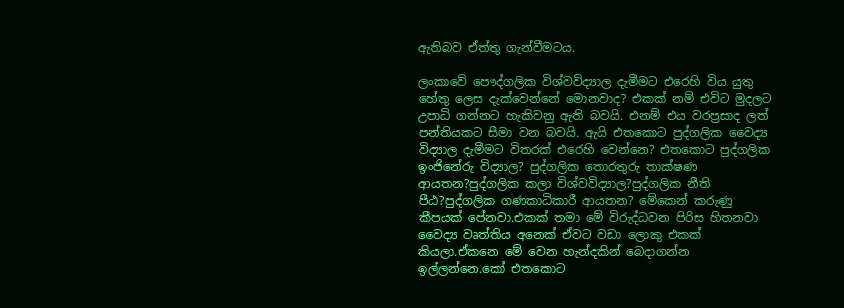ඇතිබව ඒත්තු ගැන්වීමටය.

ලංකාවේ පෞද්ගලික විශ්වවිද්‍යාල දැමීමට එරෙහි විය යුතු හේතු ලෙස දැක්වෙන්නේ මොනවාද? එකක් නම් එවිට මුදලට උපාධි ගන්නට හැකිවනු ඇති බවයි. එනම් එය වරප්‍රසාද ලත් පන්තියකට සීමා වන බවයි. ඇයි එතකොට පුද්ගලික වෛද්‍ය විද්‍යාල දැමීමට විතරක් එරෙහි වෙන්නෙ? එතකොට පුද්ගලික ඉංජිනේරු විද්‍යාල? පුද්ගලික තොරතුරු තාක්ෂණ ආයතන?පුද්ගලික කලා විශ්වවිද්‍යාල?පුද්ගලික නීති පීඨ?පුද්ගලික ගණකාධිකාරී ආයතන? මේකෙන් කරුණු කීපයක් පේනවා.එකක් තමා මේ විරුද්ධවන පිරිස හිතනවා වෛද්‍ය වෘත්තිය අනෙක් ඒවට වඩා ලොකු එකක් කියලා.ඒකනෙ මේ වෙන හැන්දකින් බෙදාගන්න ඉල්ලන්නෙ.කෝ එතකොට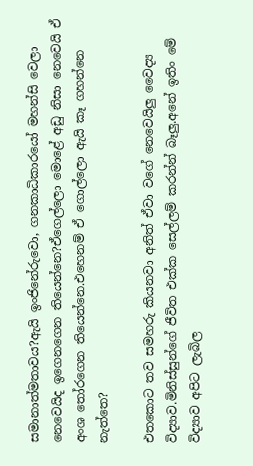සමානාත්මතාවය?ඇයි ඉංජිනේරුවො, ගනකාධිකාරයෝ මහන්සි වෙලා නෙවෙයිද ඉගෙනගෙන තියෙන්නෙ?ඒගෙල්ලො මොළේ අඩු නිසා නෙවෙයි ඒ අංශ තෝරගෙන තියෙන්නෙ.එහෙනම් ඒ ගොල්ලො ඇයි කෑ ගහන්නෙ නැත්තෙ?

එතකොට තව සමහරු කියනවා අනිත් ඒවා වගේ නෙවෙයිලු වෛද්‍ය විද්‍යාව.මිනිස්සුන්ගේ ජීවිත එක්ක සෙල්ලම් කරන්න් බෑලු.අනේ ඉතිං මේ විද්‍යාව අපිට ලැබිල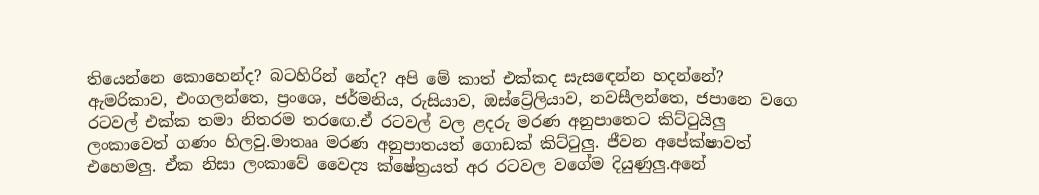තියෙන්නෙ කොහෙන්ද? බටහිරින් නේද? අපි මේ කාත් එක්කද සැසඳෙන්න හදන්නේ? ඇමරිකාව, එංගලන්තෙ, ප්‍රංශෙ, ජර්මනිය, රුසියාව, ඔස්ට්‍රේලියාව, නවසීලන්තෙ, ජපානෙ වගෙ රටවල් එක්ක තමා නිතරම තරඟෙ.ඒ රටවල් වල ළදරු මරණ අනුපාතෙට කිට්ටුයිලු ලංකාවෙත් ගණං හිලවු.මාතෲ මරණ අනුපාතයත් ගොඩක් කිට්ටුලු. ජීවන අපේක්ෂාවත් එහෙමලු. ඒක නිසා ලංකාවේ වෛද්‍ය ක්ෂේත්‍රයත් අර රටවල වගේම දියුණුලු.අනේ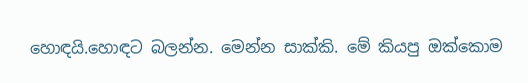හොඳයි.හොඳට බලන්න. මෙන්න සාක්කි. මේ කියපු ඔක්කොම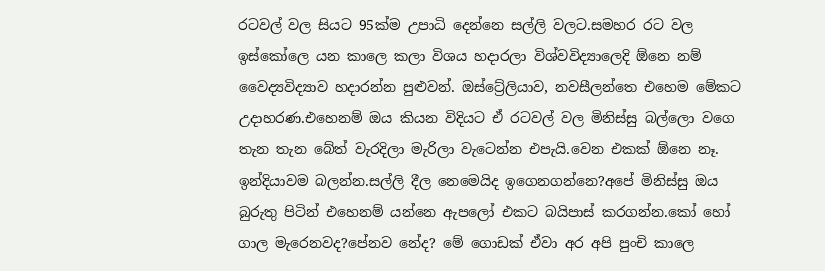රටවල් වල සියට 95ක්ම උපාධි දෙන්නෙ සල්ලි වලට.සමහර රට වල ඉස්කෝලෙ යන කාලෙ කලා විශය හදාරලා විශ්වවිද්‍යාලෙදි ඕනෙ නම් වෛද්‍යවිද්‍යාව හදාරන්න පුළුවන්. ඔස්ට්‍රේලියාව, නවසීලන්තෙ එහෙම මේකට උදාහරණ.එහෙනම් ඔය කියන විදියට ඒ රටවල් වල මිනිස්සු බල්ලො වගෙ තැන තැන බේත් වැරදිලා මැරිලා වැටෙන්න එපැයි.වෙන එකක් ඕනෙ නෑ. ඉන්දියාවම බලන්න.සල්ලි දීල නෙමෙයිද ඉගෙනගන්නෙ?අපේ මිනිස්සු ඔය බුරුතු පිටින් එහෙනම් යන්නෙ ඇපලෝ එකට බයිපාස් කරගන්න.කෝ හෝ ගාල මැරෙනවද?පේනව නේද? මේ ගොඩක් ඒවා අර අපි පුංචි කාලෙ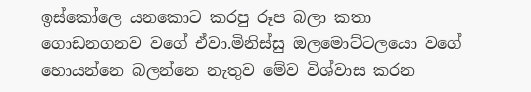ඉස්කෝලෙ යනකොට කරපු රූප බලා කතා ගොඩනගනව වගේ ඒවා.මිනිස්සු ඔලමොට්ටලයො වගේ හොයන්නෙ බලන්නෙ නැතුව මේව විශ්වාස කරන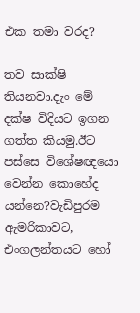එක තමා වරද?

තව සාක්ෂි තියනවා.දැං මේ දක්ෂ විදියට ඉගන ගත්ත කියමු.ඊට පස්සෙ විශේෂඥයො වෙන්න කොහේද යන්නෙ?වැඩිපුරම ඇමරිකාවට, එංගලන්තයට හෝ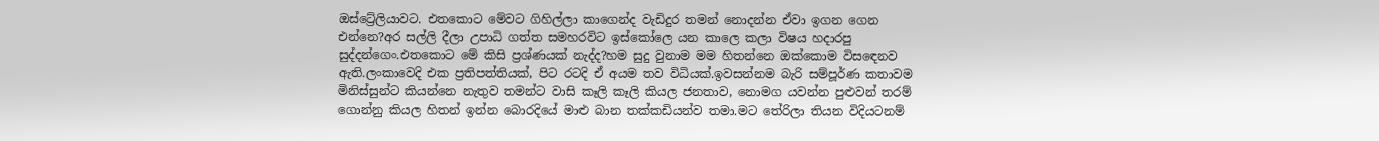ඔස්ට්‍රේලියාවට. එතකොට මේවට ගිහිල්ලා කාගෙන්ද වැඩිදුර තමන් නොදන්න ඒවා ඉගන ගෙන එන්නෙ?අර සල්ලි දීලා උපාධි ගත්ත සමහරවිට ඉස්කෝලෙ යන කාලෙ කලා විෂය හදාරපු සුද්දන්ගෙං.එතකොට මේ කිසි ප්‍රශ්ණයක් නැද්ද?හම සුදු වුනාම මම හිතන්නෙ ඔක්කොම විසඳෙනව ඇති.ලංකාවෙදි එක ප්‍රතිපත්තියක්, පිට රටදි ඒ අයම තව විධියක්.ඉවසන්නම බැරි සම්පූර්ණ කතාවම මිනිස්සුන්ට කියන්නෙ නැතුව තමන්ට වාසි කෑලි කෑලි කියල ජනතාව, නොමග යවන්න පුළුවන් තරම් ගොන්නු කියල හිතන් ඉන්න බොරදියේ මාළු බාන තක්කඩියන්ව තමා.මට තේරිලා තියන විදියටනම්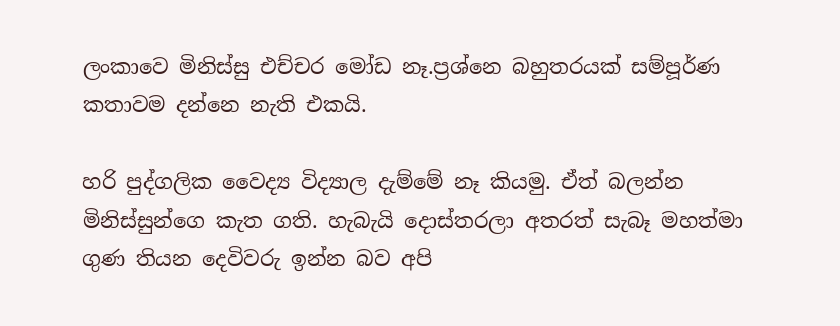ලංකාවෙ මිනිස්සු එච්චර මෝඩ නෑ.ප්‍රශ්නෙ බහුතරයක් සම්පූර්ණ කතාවම දන්නෙ නැති එකයි.

හරි පුද්ගලික වෛද්‍ය විද්‍යාල දැම්මේ නෑ කියමු. ඒත් බලන්න මිනිස්සුන්ගෙ කැත ගති. හැබැයි දොස්තරලා අතරත් සැබෑ මහත්මා ගුණ තියන දෙවිවරු ඉන්න බව අපි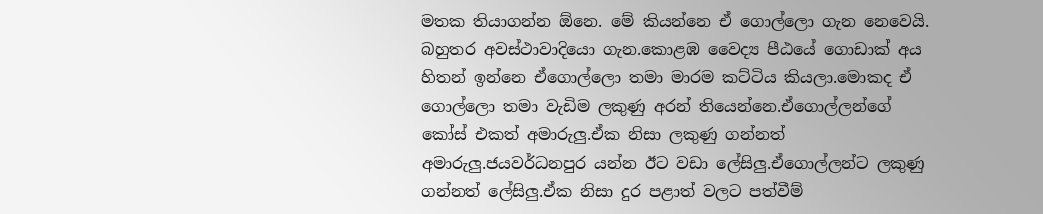මතක තියාගන්න ඕනෙ. මේ කියන්නෙ ඒ ගොල්ලො ගැන නෙවෙයි. බහුතර අවස්ථාවාදියො ගැන.කොළඹ වෛද්‍ය පීඨයේ ගොඩාක් අය හිතන් ඉන්නෙ ඒගොල්ලො තමා මාරම කට්ටිය කියලා.මොකද ඒ ගොල්ලො තමා වැඩිම ලකුණු අරන් තියෙන්නෙ.ඒගොල්ලන්ගේ කෝස් එකත් අමාරුලු.ඒක නිසා ලකුණු ගන්නත් අමාරුලු.ජයවර්ධනපුර යන්න ඊට වඩා ලේසිලු.ඒගොල්ලන්ට ලකුණු ගන්නත් ලේසිලු.ඒක නිසා දුර පළාත් වලට පත්වීම්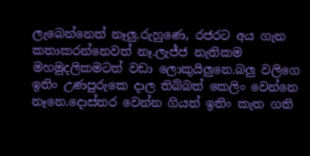ලැබෙන්නෙත් නෑලු.රුහුණෙ, රජරට අය ගැන කතාකරන්නෙවත් නෑ.ලැජ්ජ නැතිකම මහමුදලිකමටත් වඩා ලොකුයිලුනෙ.බලු වලිගෙ ඉතිං උණපුරුකෙ දාල තිබ්බත් කෙලිං වෙන්නෙ නෑනෙ.දොස්තර වෙන්න ගියත් ඉතිං කැත ගති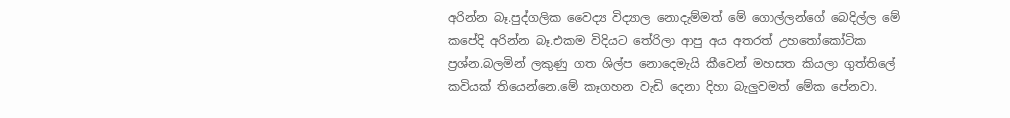අරින්න බෑ.පුද්ගලික වෛද්‍ය විද්‍යාල නොදැම්මත් මේ ගොල්ලන්ගේ බෙදිල්ල මේ කපේදි අරින්න බෑ.එකම විදියට තේරිලා ආපු අය අතරත් උහතෝකෝටික ප්‍රශ්න.බලමින් ලකුණු ගත ශිල්ප නොදෙමැයි කීවෙන් මහසත කියලා ගුත්තිලේ කවියක් තියෙන්නෙ.මේ කෑගහන වැඩි දෙනා දිහා බැලුවමත් මේක පේනවා.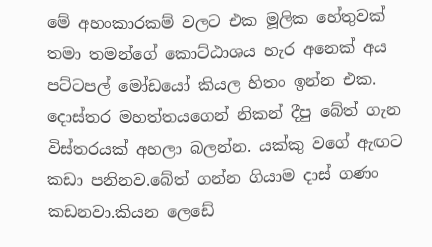මේ අහංකාරකම් වලට එක මූලික හේතුවක් තමා තමන්ගේ කොට්ඨාශය හැර අනෙක් අය පට්ටපල් මෝඩයෝ කියල හිතං ඉන්න එක. දොස්තර මහත්තයගෙන් නිකන් දීපු බේත් ගැන විස්තරයක් අහලා බලන්න. යක්කු වගේ ඇඟට කඩා පනිනව.බේත් ගන්න ගියාම දාස් ගණං කඩනවා.කියන ලෙඩේ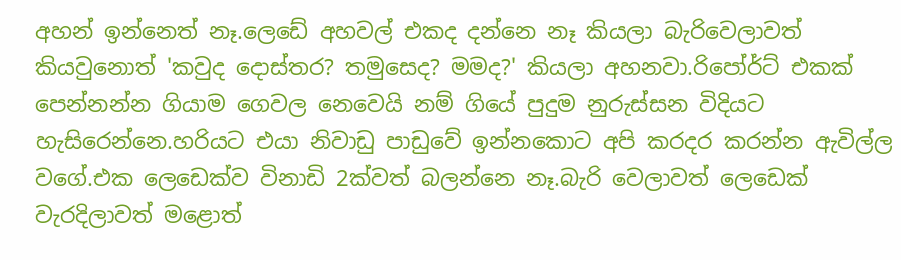අහන් ඉන්නෙත් නෑ.ලෙඩේ අහවල් එකද දන්නෙ නෑ කියලා බැරිවෙලාවත් කියවුනොත් 'කවුද දොස්තර? තමුසෙද? මමද?' කියලා අහනවා.රිපෝර්ට් එකක් පෙන්නන්න ගියාම ගෙවල නෙවෙයි නම් ගියේ පුදුම නුරුස්සන විදියට හැසිරෙන්නෙ.හරියට එයා නිවාඩු පාඩුවේ ඉන්නකොට අපි කරදර කරන්න ඇවිල්ල වගේ.එක ලෙඩෙක්ව විනාඩි 2ක්වත් බලන්නෙ නෑ.බැරි වෙලාවත් ලෙඩෙක් වැරදිලාවත් මළොත්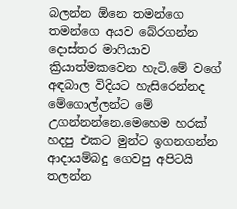බලන්න ඕනෙ තමන්ගෙ තමන්ගෙ අයව බේරගන්න දොස්තර මාෆියාව ක්‍රියාත්මකවෙන හැටි.මේ වගේ අඳබාල විදියට හැසිරෙන්නද මේගොල්ලන්ට මේ උගන්නන්නෙ.මෙහෙම හරක් හදපු එකට මුන්ට ඉගනගන්න ආදායම්බදු ගෙවපු අපිටයි තලන්න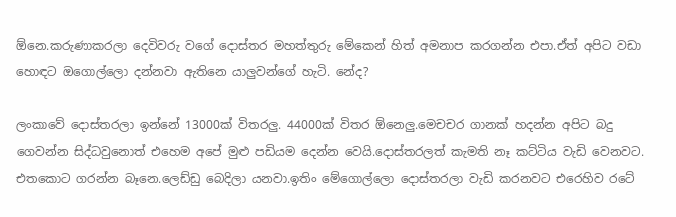ඕනෙ.කරුණාකරලා දෙවිවරු වගේ දොස්තර මහත්තුරු මේකෙන් හිත් අමනාප කරගන්න එපා.ඒත් අපිට වඩා හොඳට ඔගොල්ලො දන්නවා ඇතිනෙ යාලුවන්ගේ හැටි. නේද?

ලංකාවේ දොස්තරලා ඉන්නේ 13000ක් විතරලු. 44000ක් විතර ඕනෙලු.මෙචචර ගානක් හදන්න අපිට බදු ගෙවන්න සිද්ධවුනොත් එහෙම අපේ මුළු පඩියම දෙන්න වෙයි.දොස්තරලත් කැමති නෑ කට්ටිය වැඩි වෙනවට. එතකොට ගරන්න බෑනෙ.ලෙඩ්ඩු බෙදිලා යනවා.ඉතිං මේගොල්ලො දොස්තරලා වැඩි කරනවට එරෙහිව රටේ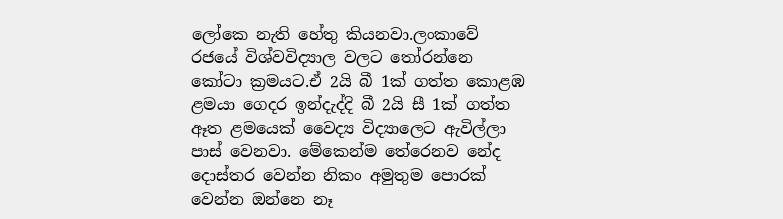ලෝකෙ නැති හේතු කියනවා.ලංකාවේ රජයේ විශ්වවිද්‍යාල වලට තෝරන්නෙ කෝටා ක්‍රමයට.ඒ 2යි බී 1ක් ගත්ත කොළඹ ළමයා ගෙදර ඉන්දැද්දි බී 2යි සී 1ක් ගත්ත ඈත ළමයෙක් වෛද්‍ය විද්‍යාලෙට ඇවිල්ලා පාස් වෙනවා. මේකෙන්ම තේරෙනව නේද දොස්තර වෙන්න නිකං අමුතුම පොරක් වෙන්න ඔන්නෙ නෑ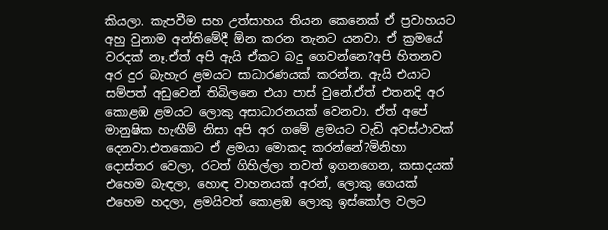කියලා. කැපවීම සහ උත්සාහය තියන කෙනෙක් ඒ ප්‍රවාහයට අහු වුනාම අන්තිමේදී ඕන කරන තැනට යනවා. ඒ ක්‍රමයේ වරදක් නෑ.ඒත් අපි ඇයි ඒකට බදු ගෙවන්නෙ?අපි හිතනව අර දුර බැහැර ළමයට සාධාරණයක් කරන්න. ඇයි එයාට සම්පත් අඩුවෙන් තිබිලනෙ එයා පාස් වුනේ.ඒත් එතනදි අර කොළඹ ළමයට ලොකු අසාධාරනයක් වෙනවා. ඒත් අපේ මානුෂික හැඟීම් නිසා අපි අර ගමේ ළමයට වැඩි අවස්ථාවක් දෙනවා.එතකොට ඒ ළමයා මොකද කරන්නේ?මිනිහා දොස්තර වෙලා, රටත් ගිහිල්ලා තවත් ඉගනගෙන, කසාදයක් එහෙම බැඳලා, හොඳ වාහනයක් අරන්, ලොකු ගෙයක් එහෙම හදලා, ළමයිවත් කොළඹ ලොකු ඉස්කෝල වලට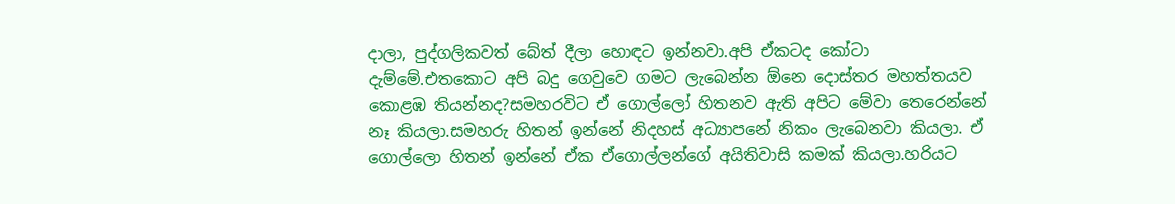දාලා, පුද්ගලිකවත් බේත් දීලා හොඳට ඉන්නවා.අපි ඒකටද කෝටා දැම්මේ.එතකොට අපි බදු ගෙවුවෙ ගමට ලැබෙන්න ඕනෙ දොස්තර මහත්තයව කොළඹ තියන්නද?සමහරවිට ඒ ගොල්ලෝ හිතනව ඇති අපිට මේවා තෙරෙන්නේ නෑ කියලා.සමහරු හිතන් ඉන්නේ නිදහස් අධ්‍යාපනේ නිකං ලැබෙනවා කියලා. ඒ ගොල්ලො හිතන් ඉන්නේ ඒක ඒගොල්ලන්ගේ අයිතිවාසි කමක් කියලා.හරියට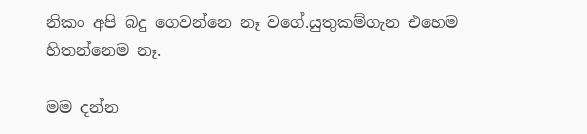නිකං අපි බදු ගෙවන්නෙ නෑ වගේ.යුතුකම්ගැන එහෙම හිතන්නෙම නෑ.

මම දන්න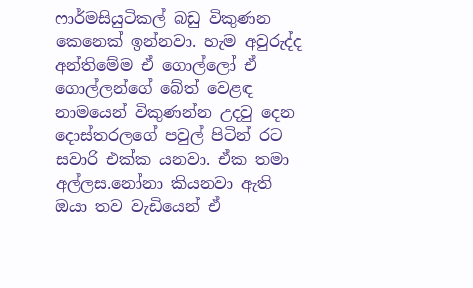ෆාර්මසියුටිකල් බඩු විකුණන කෙනෙක් ඉන්නවා. හැම අවුරුද්ද අන්තිමේම ඒ ගොල්ලෝ ඒ ගොල්ලන්ගේ බේත් වෙළඳ නාමයෙන් විකුණන්න උදවු දෙන දොස්තරලගේ පවුල් පිටින් රට සවාරි එක්ක යනවා. ඒක තමා අල්ලස.නෝනා කියනවා ඇති ඔයා තව වැඩියෙන් ඒ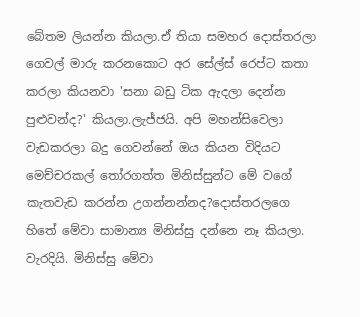බේතම ලියන්න කියලා.ඒ තියා සමහර දොස්තරලා ගෙවල් මාරු කරනකොට අර සේල්ස් රෙප්ට කතා කරලා කියනවා 'සනා බඩු ටික ඇදලා දෙන්න පුළුවන්ද?' කියලා.ලැජ්ජයි. අපි මහන්සිවෙලා වැඩකරලා බදු ගෙවන්නේ ඔය කියන විදියට මෙච්චරකල් තෝරගත්ත මිනිස්සුන්ට මේ වගේ කැතවැඩ කරන්න උගන්නන්නද?දොස්තරලගෙ හිතේ මේවා සාමාන්‍ය මිනිස්සු දන්නෙ නෑ කියලා. වැරදියි. මිනිස්සු මේවා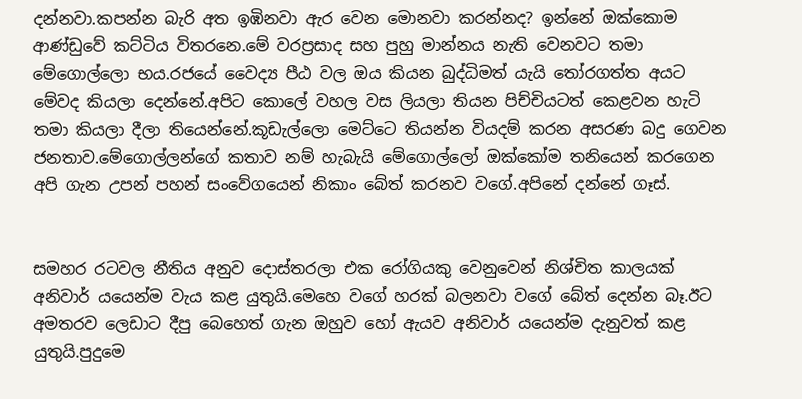දන්නවා.කපන්න බැරි අත ඉඹිනවා ඇර වෙන මොනවා කරන්නද? ඉන්නේ ඔක්කොම ආණ්ඩුවේ කට්ටිය විතරනෙ.මේ වරප්‍රසාද සහ පුහු මාන්නය නැති වෙනවට තමා මේගොල්ලො භය.රජයේ වෛද්‍ය පීඨ වල ඔය කියන බුද්ධිමත් යැයි තෝරගත්ත අයට මේවද කියලා දෙන්නේ.අපිට කොලේ වහල වස ලියලා තියන පිච්චියටත් කෙළවන හැටි තමා කියලා දීලා තියෙන්නේ.කූඩැල්ලො මෙට්ටෙ තියන්න වියදම් කරන අසරණ බදු ගෙවන ජනතාව.මේගොල්ලන්ගේ කතාව නම් හැබැයි මේගොල්ලෝ ඔක්කෝම තනියෙන් කරගෙන අපි ගැන උපන් පහන් සංවේගයෙන් නිකාං බේත් කරනව වගේ.අපිනේ දන්නේ ගෑස්.


සමහර රටවල නීතිය අනුව දොස්තරලා එක රෝගියකු වෙනුවෙන් නිශ්චිත කාලයක් අනිවාර් යයෙන්ම වැය කළ යුතුයි.මෙහෙ වගේ හරක් බලනවා වගේ බේත් දෙන්න බෑ.ඊට අමතරව ලෙඩාට දීපු බෙහෙත් ගැන ඔහුව හෝ ඇයව අනිවාර් යයෙන්ම දැනුවත් කළ යුතුයි.පුදුමෙ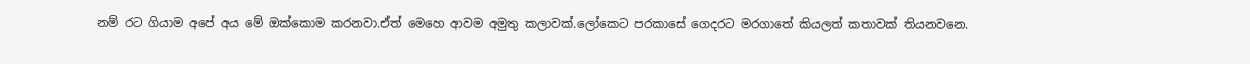නම් රට ගියාම අපේ අය මේ ඔක්කොම කරනවා.ඒත් මෙහෙ ආවම අමුතු කලාවක්.ලෝකෙට පරකාසේ ගෙදරට මරගාතේ කියලත් කතාවක් තියනවනෙ.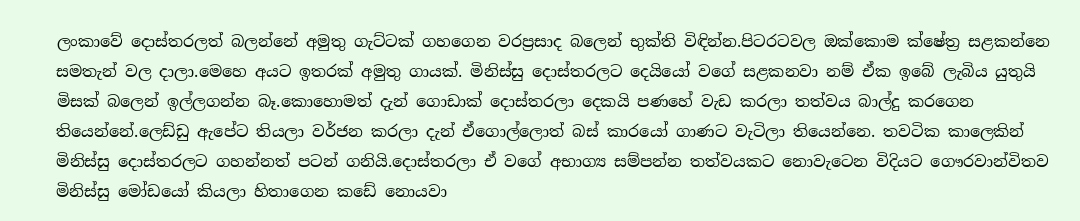ලංකාවේ දොස්තරලත් බලන්නේ අමුතු ගැට්ටක් ගහගෙන වරප්‍රසාද බලෙන් භුක්ති විඳින්න.පිටරටවල ඔක්කොම ක්ෂේත්‍ර සළකන්නෙ සමතැන් වල දාලා.මෙහෙ අයට ඉතරක් අමුතු ගායක්. මිනිස්සු දොස්තරලට දෙයියෝ වගේ සළකනවා නම් ඒක ඉබේ ලැබිය යුතුයි මිසක් බලෙන් ඉල්ලගන්න බෑ.කොහොමත් දැන් ගොඩාක් දොස්තරලා දෙකයි පණහේ වැඩ කරලා තත්වය බාල්දු කරගෙන තියෙන්නේ.ලෙඩ්ඩු ඇපේට තියලා වර්ජන කරලා දැන් ඒගොල්ලොත් බස් කාරයෝ ගාණට වැටිලා තියෙන්නෙ. තවටික කාලෙකින් මිනිස්සු දොස්තරලට ගහන්නත් පටන් ගනියි.දොස්තරලා ඒ වගේ අභාග්‍ය සම්පන්න තත්වයකට නොවැටෙන විදියට ගෞරවාන්විතව මිනිස්සු මෝඩයෝ කියලා හිතාගෙන කඩේ නොයවා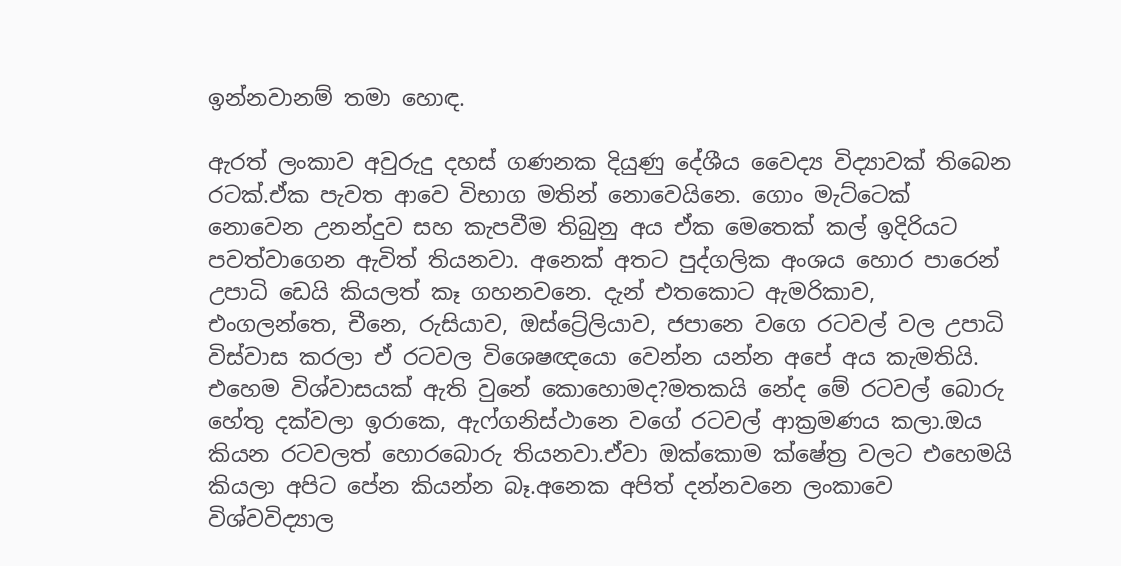ඉන්නවානම් තමා හොඳ.

ඇරත් ලංකාව අවුරුදු දහස් ගණනක දියුණු දේශීය වෛද්‍ය විද්‍යාවක් තිබෙන රටක්.ඒක පැවත ආවෙ විභාග මතින් නොවෙයිනෙ. ගොං මැට්ටෙක් නොවෙන උනන්දුව සහ කැපවීම තිබුනු අය ඒක මෙතෙක් කල් ඉදිරියට පවත්වාගෙන ඇවිත් තියනවා. අනෙක් අතට පුද්ගලික අංශය හොර පාරෙන් උපාධි ඩෙයි කියලත් කෑ ගහනවනෙ. දැන් එතකොට ඇමරිකාව, එංගලන්තෙ, චීනෙ, රුසියාව, ඔස්ට්‍රේලියාව, ජපානෙ වගෙ රටවල් වල උපාධි විස්වාස කරලා ඒ රටවල විශෙෂඥයො වෙන්න යන්න අපේ අය කැමතියි. එහෙම විශ්වාසයක් ඇති වුනේ කොහොමද?මතකයි නේද මේ රටවල් බොරු හේතු දක්වලා ඉරාකෙ, ඇෆ්ගනිස්ථානෙ වගේ රටවල් ආක්‍රමණය කලා.ඔය කියන රටවලත් හොරබොරු තියනවා.ඒවා ඔක්කොම ක්ෂේත්‍ර වලට එහෙමයි කියලා අපිට පේන කියන්න බෑ.අනෙක අපිත් දන්නවනෙ ලංකාවෙ විශ්වවිද්‍යාල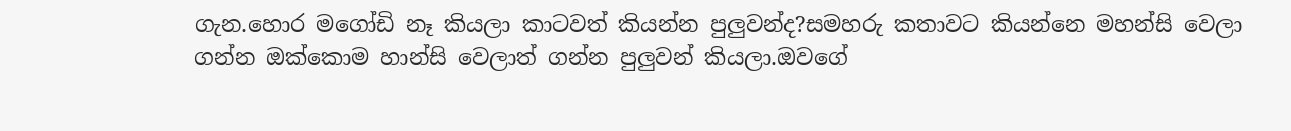ගැන.හොර මගෝඩි නෑ කියලා කාටවත් කියන්න පුලුවන්ද?සමහරු කතාවට කියන්නෙ මහන්සි වෙලා ගන්න ඔක්කොම හාන්සි වෙලාත් ගන්න පුලුවන් කියලා.ඔවගේ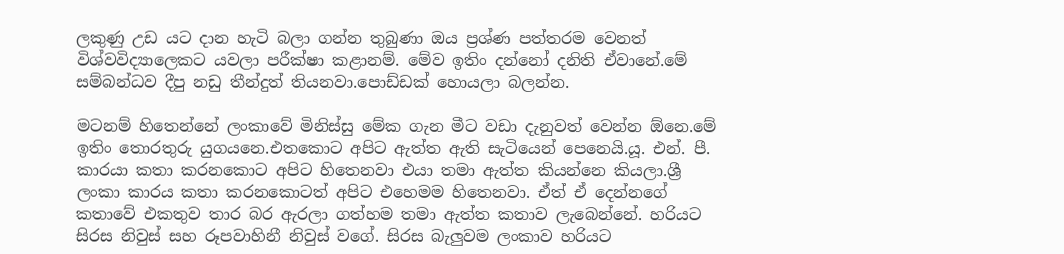ලකුණු උඩ යට දාන හැටි බලා ගන්න තුබුණා ඔය ප්‍රශ්ණ පත්තරම වෙනත් විශ්වවිද්‍යාලෙකට යවලා පරීක්ෂා කළානම්. මේව ඉතිං දන්නෝ දනිති ඒවානේ.මේ සම්බන්ධව දීපු නඩු තීන්දුත් තියනවා.පොඩ්ඩක් හොයලා බලන්න.

මටනම් හිතෙන්නේ ලංකාවේ මිනිස්සු මේක ගැන මීට වඩා දැනුවත් වෙන්න ඕනෙ.මේ ඉතිං තොරතුරු යුගයනෙ.එතකොට අපිට ඇත්ත ඇති සැටියෙන් පෙනෙයි.යූ. එන්. පී. කාරයා කතා කරනකොට අපිට හිතෙනවා එයා තමා ඇත්ත කියන්නෙ කියලා.ශ්‍රී ලංකා කාරය කතා කරනකොටත් අපිට එහෙමම හිතෙනවා. ඒත් ඒ දෙන්නගේ කතාවේ එකතුව තාර බර ඇරලා ගත්හම තමා ඇත්ත කතාව ලැබෙන්නේ. හරියට සිරස නිවුස් සහ රූපවාහිනී නිවුස් වගේ. සිරස බැලුවම ලංකාව හරියට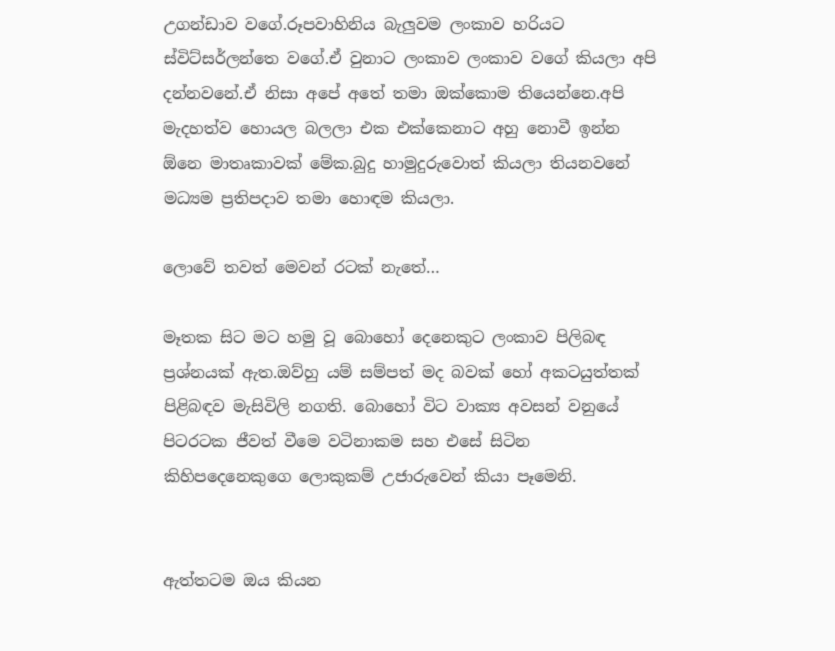උගන්ඩාව වගේ.රූපවාහිනිය බැලුවම ලංකාව හරියට ස්විට්සර්ලන්තෙ වගේ.ඒ වුනාට ලංකාව ලංකාව වගේ කියලා අපි දන්නවනේ.ඒ නිසා අපේ අතේ තමා ඔක්කොම තියෙන්නෙ.අපි මැදහත්ව හොයල බලලා එක එක්කෙනාට අහු නොවී ඉන්න ඕනෙ මාතෘකාවක් මේක.බුදු හාමුදුරුවොත් කියලා තියනවනේ මධ්‍යම ප්‍රතිපදාව තමා හොඳම කියලා.

ලොවේ තවත් මෙවන් රටක් නැතේ…

මෑතක සිට මට හමු වූ බොහෝ දෙනෙකුට ලංකාව පිලිබඳ ප්‍රශ්නයක් ඇත.ඔව්හු යම් සම්පත් මද බවක් හෝ අකටයුත්තක් පිළිබඳව මැසිවිලි නගති. බොහෝ විට වාක්‍ය අවසන් වනුයේ පිටරටක ජීවත් වීමෙ වටිනාකම සහ එසේ සිටින කිහිපදෙනෙකුගෙ ලොකුකම් උජාරුවෙන් කියා පෑමෙනි.


ඇත්තටම ඔය කියන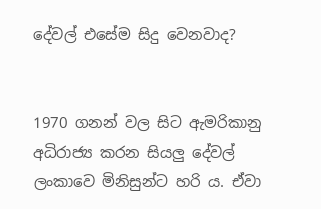දේවල් එසේම සිදු වෙනවාද?


1970 ගනන් වල සිට ඇමරිකානු අධිරාජ්‍ය කරන සියලු දේවල් ලංකාවෙ මිනිසුන්ට හරි ය. ඒවා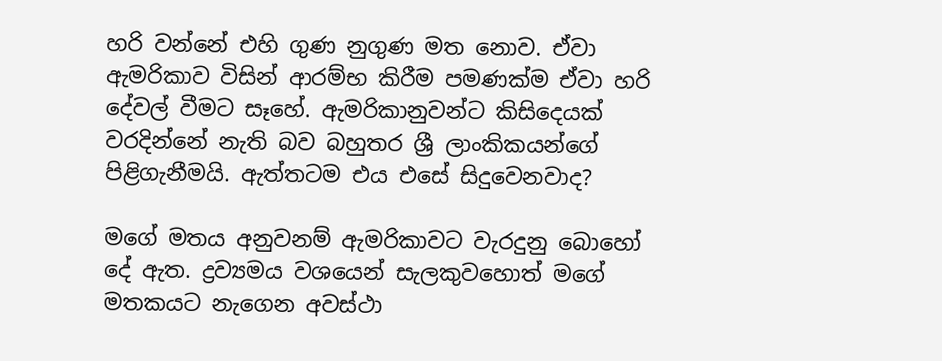හරි වන්නේ එහි ගුණ නුගුණ මත නොව. ඒවා ඇමරිකාව විසින් ආරම්භ කිරීම පමණක්ම ඒවා හරි දේවල් වීමට සෑහේ. ඇමරිකානුවන්ට කිසිදෙයක් වරදින්නේ නැති බව බහුතර ශ්‍රී ලාංකිකයන්ගේ පිළිගැනීමයි. ඇත්තටම එය එසේ සිදුවෙනවාද?

මගේ මතය අනුවනම් ඇමරිකාවට වැරදුනු බොහෝ දේ ඇත. ද්‍රව්‍යමය වශයෙන් සැලකුවහොත් මගේ මතකයට නැගෙන අවස්ථා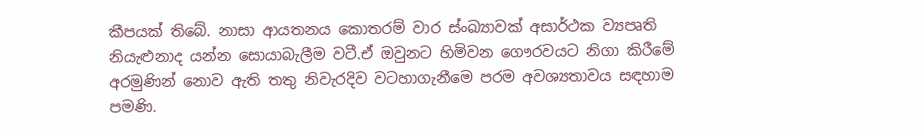කීපයක් තිබේ. නාසා ආයතනය කොතරම් වාර ස්ංඛ්‍යාවක් අසාර්ථක ව්‍යපෘති නියැළුනාද යන්න සොයාබැලීම වටී.ඒ ඔවුනට හිමිවන ගෞරවයට නිගා කිරීමේ අරමුණින් නොව ඇති තතු නිවැරදිව වටහාගැනීමෙ පරම අවශ්‍යතාවය සඳහාම පමණි.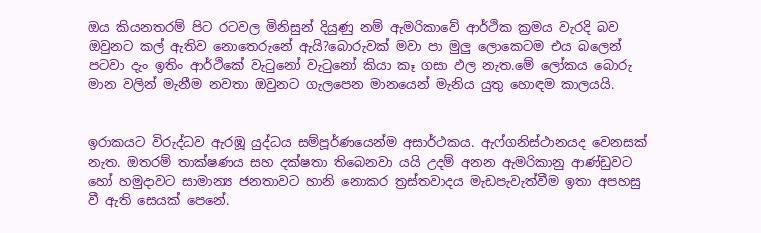ඔය කියනතරම් පිට රටවල මිනිසුන් දියුණු නම් ඇමරිකාවේ ආර්ථික ක්‍රමය වැරදි බව ඔවුනට කල් ඇතිව නොතෙරුනේ ඇයි?බොරුවක් මවා පා මුලු ලොකෙටම එය බලෙන් පටවා දැං ඉතිං ආර්ථිකේ වැටුනෝ වැටුනෝ කියා කෑ ගසා ඵල නැත.මේ ලෝකය බොරු මාන වලින් මැනීම නවතා ඔවුනට ගැලපෙන මානයෙන් මැනිය යුතු හොඳම කාලයයි.


ඉරාකයට විරුද්ධව ඇරඹූ යුද්ධය සම්පූර්ණයෙන්ම අසාර්ථකය. ඇෆ්ගනිස්ථානයද වෙනසක් නැත. ඔතරම් තාක්ෂණය සහ දක්ෂතා තිබෙනවා යයි උදම් අනන ඇමරිකානු ආණ්ඩුවට හෝ හමුදාවට සාමාන්‍ය ජනතාවට හානි නොකර ත්‍රස්තවාදය මැඩපැවැත්වීම ඉතා අපහසු වී ඇති සෙයක් පෙනේ.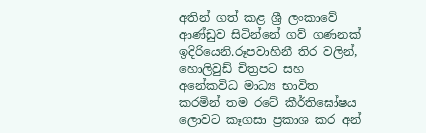අතින් ගත් කළ ශ්‍රී ලංකාවේ ආණ්ඩුව සිටින්නේ ගව් ගණනක් ඉදිරියෙනි.රූපවාහිනී තිර වලින්, හොලිවුඩ් චිත්‍රපට සහ අනේකවිධ මාධ්‍ය භාවිත කරමින් තම රටේ කීර්තිඝෝෂය ලොවට කෑගසා ප්‍රකාශ කර අන්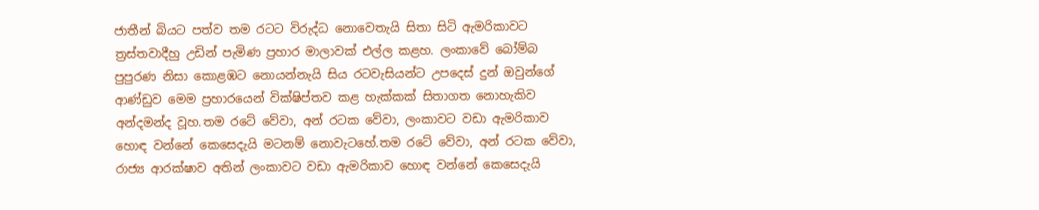ජාතීන් බියට පත්ව තම රටට විරුද්ධ නොවෙතැයි සිතා සිටි ඇමරිකාවට ත්‍රස්තවාදීහු උඩින් පැමිණ ප්‍රහාර මාලාවක් එල්ල කළහ. ලංකාවේ බෝම්බ පුපුරණ නිසා කොළඹට නොයන්නැයි සිය රටවැසියන්ට උපදෙස් දුන් ඔවුන්ගේ ආණ්ඩුව මෙම ප්‍රහාරයෙන් වික්ෂිප්තව කළ හැක්කක් සිතාගත නොහැකිව අන්දමන්ද වූහ.තම රටේ වේවා, අන් රටක වේවා, ලංකාවට වඩා ඇමරිකාව හොඳ වන්නේ කෙසෙදැයි මටනම් නොවැටහේ.තම රටේ වේවා, අන් රටක වේවා, රාජ්‍ය ආරක්ෂාව අතින් ලංකාවට වඩා ඇමරිකාව හොඳ වන්නේ කෙසෙදැයි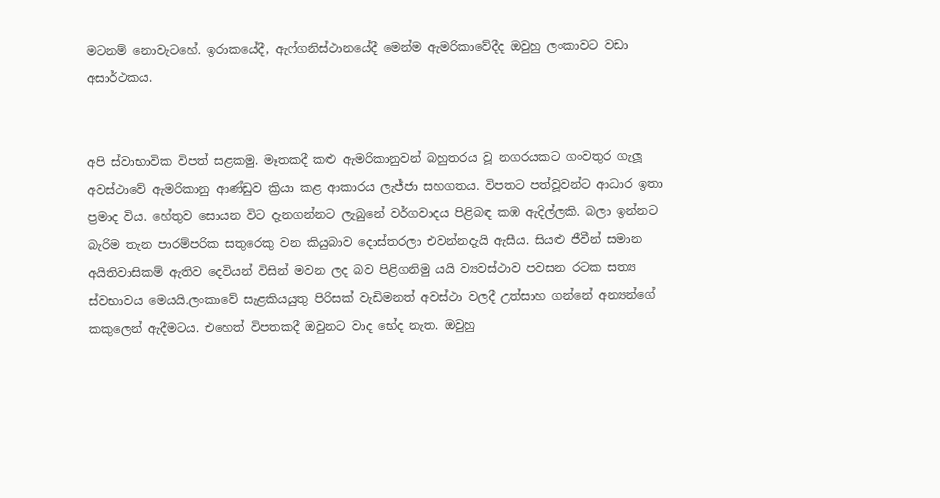මටනම් නොවැටහේ. ඉරාකයේදී, ඇෆ්ගනිස්ථානයේදී මෙන්ම ඇමරිකාවේදීද ඔවුහු ලංකාවට වඩා අසාර්ථකය.


අපි ස්වාභාවික විපත් සළකමු. මෑතකදී කළු ඇමරිකානුවන් බහුතරය වූ නගරයකට ගංවතුර ගැලූ අවස්ථාවේ ඇමරිකානු ආණ්ඩුව ක්‍රියා කළ ආකාරය ලැජ්ජා සහගතය. විපතට පත්වූවන්ට ආධාර ඉතා ප්‍රමාද විය. හේතුව සොයන විට දැනගන්නට ලැබුනේ වර්ගවාදය පිළිබඳ කඹ ඇදිල්ලකි. බලා ඉන්නට බැරිම තැන පාරම්පරික සතුරෙකු වන කියුබාව දොස්තරලා එවන්නදැයි ඇසීය. සියළු ජීවීන් සමාන අයිතිවාසිකම් ඇතිව දෙවියන් විසින් මවන ලද බව පිළිගනිමු යයි ව්‍යවස්ථාව පවසන රටක සත්‍ය ස්වභාවය මෙයයි.ලංකාවේ සැළකියයුතු පිරිසක් වැඩිමනත් අවස්ථා වලදී උත්සාහ ගන්නේ අන්‍යන්ගේ කකුලෙන් ඇදීමටය. එහෙත් විපතකදී ඔවුනට වාද භේද නැත. ඔවුහු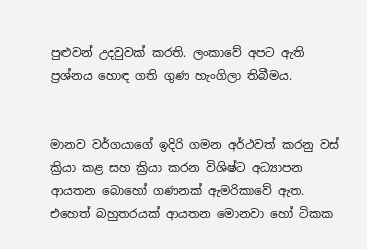පුළුවන් උදවුවක් කරති. ලංකාවේ අපට ඇති ප්‍රශ්නය හොඳ ගති ගුණ හැංගිලා තිබීමය.


මානව වර්ගයාගේ ඉදිරි ගමන අර්ථවත් කරනු වස් ක්‍රියා කළ සහ ක්‍රියා කරන විශිෂ්ට අධ්‍යාපන ආයතන බොහෝ ගණනක් ඇමරිකාවේ ඇත. එහෙත් බහුතරයක් ආයතන මොනවා හෝ ටිකක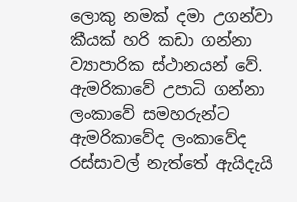ලොකු නමක් දමා උගන්වා කීයක් හරි කඩා ගන්නා ව්‍යාපාරික ස්ථානයන් වේ. ඇමරිකාවේ උපාධි ගන්නා ලංකාවේ සමහරුන්ට ඇමරිකාවේද ලංකාවේද රස්සාවල් නැත්තේ ඇයිදැයි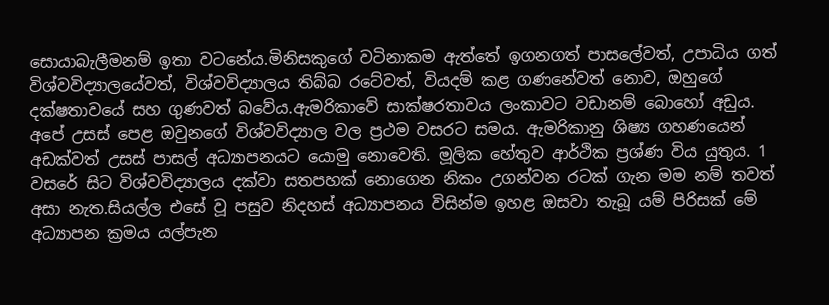සොයාබැලීමනම් ඉතා වටනේය.මිනිසකුගේ වටිනාකම ඇත්තේ ඉගනගත් පාසලේවත්, උපාධිය ගත් විශ්වවිද්‍යාලයේවත්, විශ්වවිද්‍යාලය තිබ්බ රටේවත්, වියදම් කළ ගණනේවත් නොව, ඔහුගේ දක්ෂතාවයේ සහ ගුණවත් බවේය.ඇමරිකාවේ සාක්ෂරතාවය ලංකාවට වඩානම් බොහෝ අඩුය. අපේ උසස් පෙළ ඔවුනගේ විශ්වවිද්‍යාල වල ප්‍රථම වසරට සමය. ඇමරිකානු ශිෂ්‍ය ගහණයෙන් අඩක්වත් උසස් පාසල් අධ්‍යාපනයට යොමු නොවෙති. මූලික හේතුව ආර්ථික ප්‍රශ්ණ විය යුතුය. 1 වසරේ සිට විශ්වවිද්‍යාලය දක්වා සතපහක් නොගෙන නිකං උගන්වන රටක් ගැන මම නම් තවත් අසා නැත.සියල්ල එසේ වූ පසුව නිදහස් අධ්‍යාපනය විසින්ම ඉහළ ඔසවා තැබූ යම් පිරිසක් මේ අධ්‍යාපන ක්‍රමය යල්පැන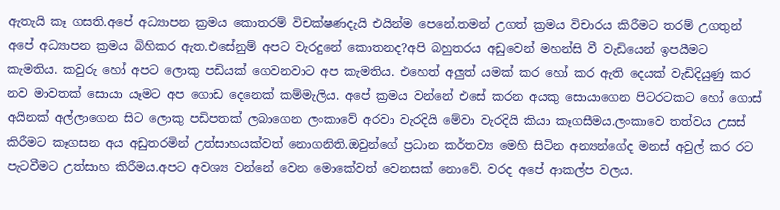ඇතැයි කෑ ගසති.අපේ අධ්‍යාපන ක්‍රමය කොතරම් විචක්ෂණදැයි එයින්ම පෙනේ.තමන් උගත් ක්‍රමය විචාරය කිරීමට තරම් උගතුන් අපේ අධ්‍යාපන ක්‍රමය බිහිකර ඇත.එසේනුම් අපට වැරදුනේ කොතනද?අපි බහුතරය අඩුවෙන් මහන්සි වී වැඩියෙන් ඉපයීමට කැමතිය. කවුරු හෝ අපට ලොකු පඩියක් ගෙවනවාට අප කැමතිය. එහෙත් අලුත් යමක් කර හෝ කර ඇති දෙයක් වැඩිදියුණු කර නව මාවතක් සොයා යෑමට අප ගොඩ දෙනෙක් කම්මැලිය. අපේ ක්‍රමය වන්නේ එසේ කරන අයකු සොයාගෙන පිටරටකට හෝ ගොස් අයිනක් අල්ලාගෙන සිට ලොකු පඩිපතක් ලබාගෙන ලංකාවේ අරවා වැරදියි මේවා වැරදියි කියා කෑගසීමය.ලංකාවෙ තත්වය උසස් කිරීමට කෑගසන අය අඩුතරමින් උත්සාහයක්වත් නොගනිති.ඔවුන්ගේ ප්‍රධාන කර්තව්‍ය මෙහි සිටින අන්‍යන්ගේද මනස් අවුල් කර රට පැටවීමට උත්සාහ කිරීමය.අපට අවශ්‍ය වන්නේ වෙන මොකේවත් වෙනසක් නොවේ. වරද අපේ ආකල්ප වලය.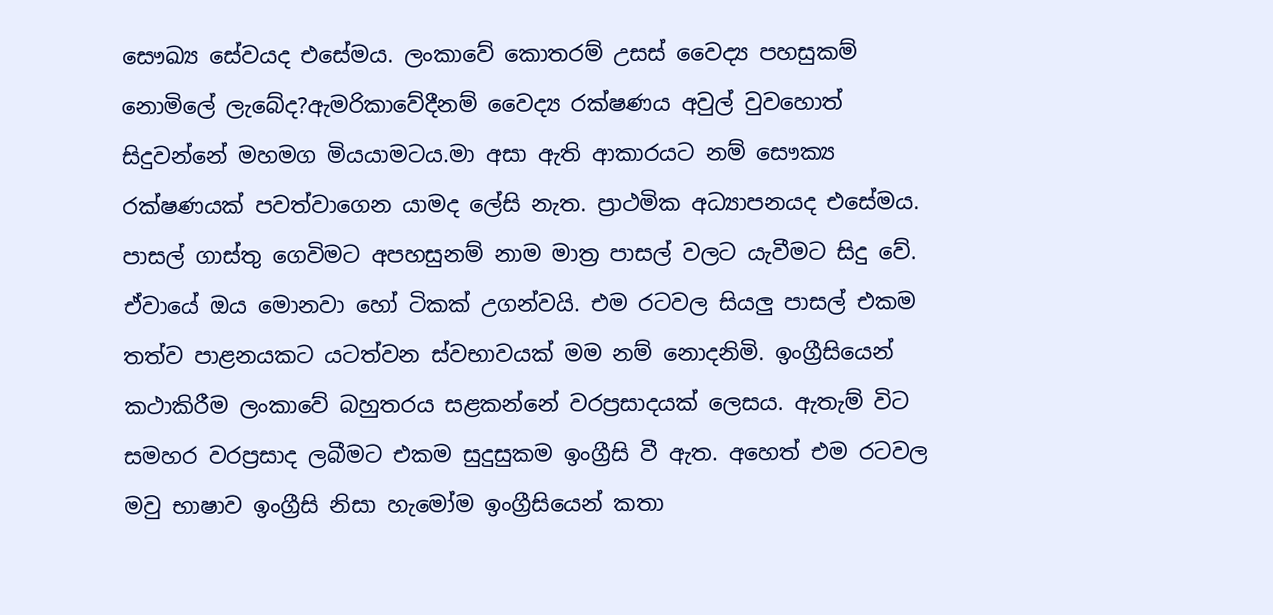සෞඛ්‍ය සේවයද එසේමය. ලංකාවේ කොතරම් උසස් වෛද්‍ය පහසුකම් නොමිලේ ලැබේද?ඇමරිකාවේදීනම් වෛද්‍ය රක්ෂණය අවුල් වුවහොත් සිදුවන්නේ මහමග මියයාමටය.මා අසා ඇති ආකාරයට නම් සෞක්‍ය රක්ෂණයක් පවත්වාගෙන යාමද ලේසි නැත. ප්‍රාථමික අධ්‍යාපනයද එසේමය. පාසල් ගාස්තු ගෙවිමට අපහසුනම් නාම මාත්‍ර පාසල් වලට යැවීමට සිදු වේ. ඒවායේ ඔය මොනවා හෝ ටිකක් උගන්වයි. එම රටවල සියලු පාසල් එකම තත්ව පාළනයකට යටත්වන ස්වභාවයක් මම නම් නොදනිමි. ඉංග්‍රීසියෙන් කථාකිරීම ලංකාවේ බහුතරය සළකන්නේ වරප්‍රසාදයක් ලෙසය. ඇතැම් විට සමහර වරප්‍රසාද ලබීමට එකම සුදුසුකම ඉංග්‍රීසි වී ඇත. අහෙත් එම රටවල මවු භාෂාව ඉංග්‍රීසි නිසා හැමෝම ඉංග්‍රීසියෙන් කතා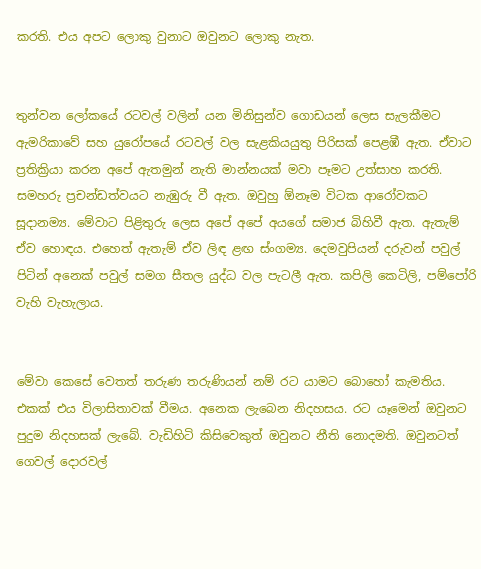කරති. එය අපට ලොකු වුනාට ඔවුනට ලොකු නැත.


තුන්වන ලෝකයේ රටවල් වලින් යන මිනිසුන්ව ගොඩයන් ලෙස සැලකීමට ඇමරිකාවේ සහ යුරෝපයේ රටවල් වල සැළකියයුතු පිරිසක් පෙළඹී ඇත. ඒවාට ප්‍රතික්‍රියා කරන අපේ ඇතමුන් නැති මාන්නයක් මවා පෑමට උත්සාහ කරති. සමහරු ප්‍රචන්ඩත්වයට නැඹුරු වී ඇත. ඔවුහු ඕනෑම විටක ආරෝවකට සූදානම්‍ය. මේවාට පිළිතුරු ලෙස අපේ අපේ අයගේ සමාජ බිහිවී ඇත. ඇතැම් ඒව හොඳය. එහෙත් ඇතැම් ඒව ලිඳ ළඟ ස්ංගම්‍ය. දෙමවුපියන් දරුවන් පවුල් පිටින් අනෙක් පවුල් සමග සීතල යුද්ධ වල පැටලී ඇත. කපිලි කෙටිලි, පම්පෝරි වැහි වැහැලාය.


මේවා කෙසේ වෙතත් තරුණ තරුණියන් නම් රට යාමට බොහෝ කැමතිය. එකක් එය විලාසිතාවක් වීමය. අනෙක ලැබෙන නිදහසය. රට යෑමෙන් ඔවුනට පුදුම නිදහසක් ලැබේ. වැඩිහිටි කිසිවෙකුත් ඔවුනට නීති නොදමති. ඔවුනටත් ගෙවල් දොරවල්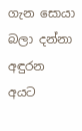ගැන සොයා බලා දන්නා අඳුරන අයට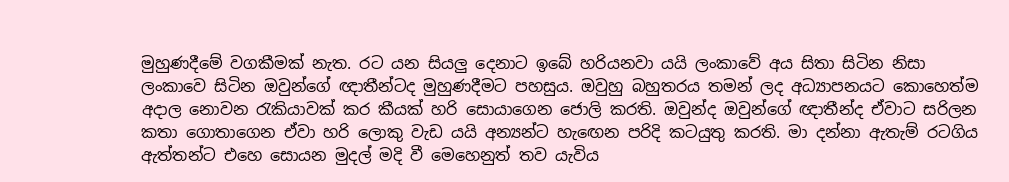මුහුණදීමේ වගකීමක් නැත. රට යන සියලු දෙනාට ඉබේ හරියනවා යයි ලංකාවේ අය සිතා සිටින නිසා ලංකාවෙ සිටින ඔවුන්ගේ ඥාතීන්ටද මුහුණදීමට පහසුය. ඔවුහු බහුතරය තමන් ලද අධ්‍යාපනයට කොහෙත්ම අදාල නොවන රැකියාවක් කර කීයක් හරි සොයාගෙන ජොලි කරති. ඔවුන්ද ඔවුන්ගේ ඥාතීන්ද ඒවාට සරිලන කතා ගොතාගෙන ඒවා හරි ලොකු වැඩ යයි අන්‍යන්ට හැඟෙන පරිදි කටයුතු කරති. මා දන්නා ඇතැම් රටගිය ඇත්තන්ට එහෙ සොයන මුදල් මදි වී මෙහෙනුත් තව යැවිය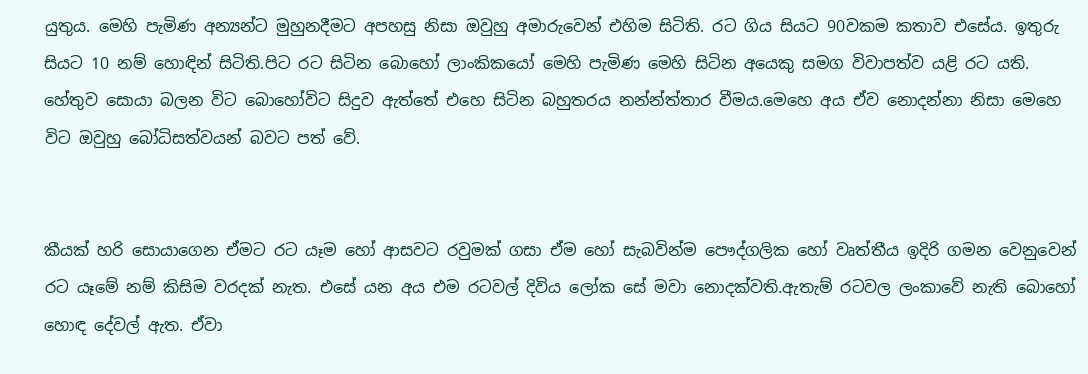යුතුය. මෙහි පැමිණ අන්‍යන්ට මුහුනදීමට අපහසු නිසා ඔවුහු අමාරුවෙන් එහිම සිටිති. රට ගිය සියට 90වකම කතාව එසේය. ඉතුරු සියට 10 නම් හොඳින් සිටිති.පිට රට සිටින බොහෝ ලාංකිකයෝ මෙහි පැමිණ මෙහි සිටින අයෙකු සමග විවාපත්ව යළි රට යති. හේතුව සොයා බලන විට බොහෝවිට සිදුව ඇත්තේ එහෙ සිටින බහුතරය නන්න්ත්තාර වීමය.මෙහෙ අය ඒව නොදන්නා නිසා මෙහෙ විට ඔවුහු බෝධිසත්වයන් බවට පත් වේ.


කීයක් හරි සොයාගෙන ඒමට රට යෑම හෝ ආසවට රවුමක් ගසා ඒම හෝ සැබවින්ම පෞද්ගලික හෝ වෘත්තීය ඉදිරි ගමන වෙනුවෙන් රට යෑමේ නම් කිසිම වරදක් නැත. එසේ යන අය එම රටවල් දිවිය ලෝක සේ මවා නොදක්වති.ඇතැම් රටවල ලංකාවේ නැති බොහෝ හොඳ දේවල් ඇත. ඒවා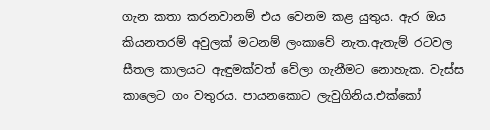ගැන කතා කරනවානම් එය වෙනම කළ යුතුය. ඇර ඔය කියනතරම් අවුලක් මටනම් ලංකාවේ නැත.ඇතැම් රටවල සීතල කාලයට ඇඳුමක්වත් වේලා ගැනීමට නොහැක. වැස්ස කාලෙට ගං වතුරය. පායනකොට ලැවුගිනිය.එක්කෝ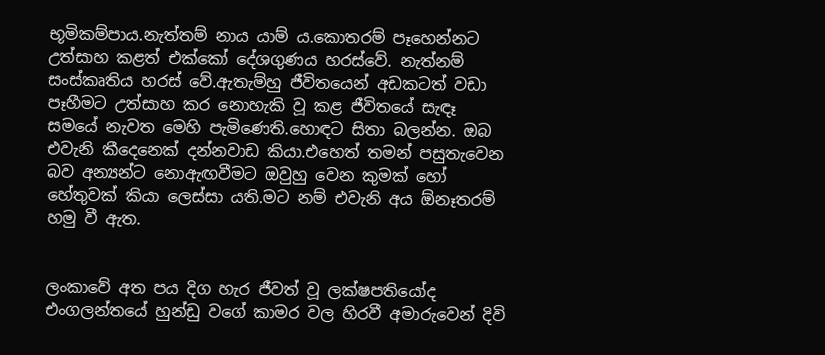භූමිකම්පාය.නැත්තම් නාය යාම් ය.කොතරම් පෑහෙන්නට උත්සාහ කළත් එක්කෝ දේශගුණය හරස්වේ. නැත්නම් සංස්කෘතිය හරස් වේ.ඇතැම්හු ජීවිතයෙන් අඩකටත් වඩා පෑහීමට උත්සාහ කර නොහැකි වූ කළ ජීවිතයේ සැඳෑ සමයේ නැවත මෙහි පැමිණෙති.හොඳට සිතා බලන්න. ඔබ එවැනි කීදෙනෙක් දන්නවාඩ කියා.එහෙත් තමන් පසුතැවෙන බව අන්‍යන්ට නොඇඟවීමට ඔවුහු වෙන කුමක් හෝ හේතුවක් කියා ලෙස්සා යති.මට නම් එවැනි අය ඕනෑතරම් හමු වී ඇත.


ලංකාවේ අත පය දිග හැර ජීවත් වූ ලක්ෂපතියෝද එංගලන්තයේ හුන්ඩු වගේ කාමර වල හිරවී අමාරුවෙන් දිවි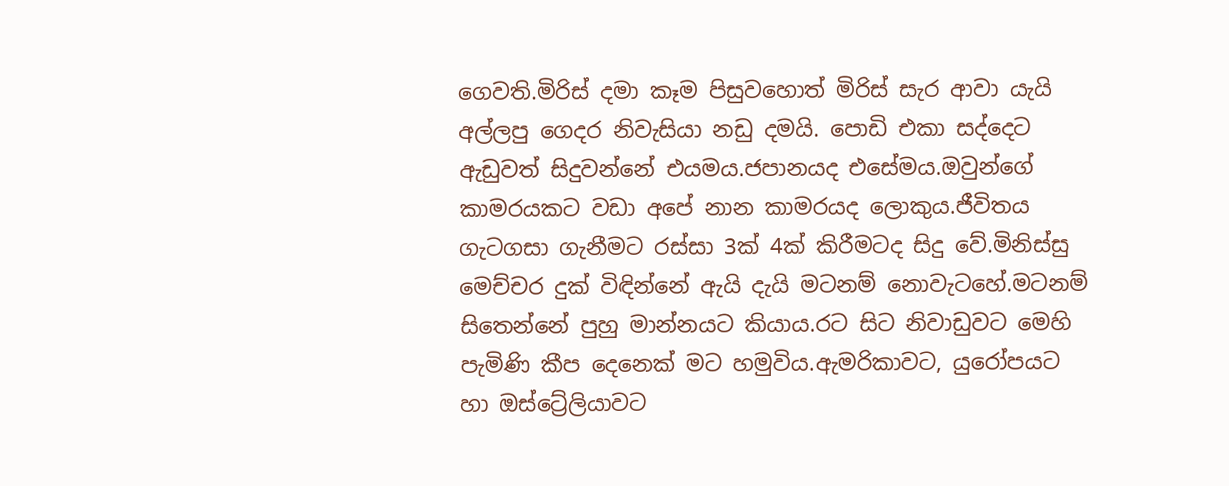ගෙවති.මිරිස් දමා කෑම පිසුවහොත් මිරිස් සැර ආවා යැයි අල්ලපු ගෙදර නිවැසියා නඩු දමයි. පොඩි එකා සද්දෙට ඇඩුවත් සිදුවන්නේ එයමය.ජපානයද එසේමය.ඔවුන්ගේ කාමරයකට වඩා අපේ නාන කාමරයද ලොකුය.ජීවිතය ගැටගසා ගැනීමට රස්සා 3ක් 4ක් කිරීමටද සිදු වේ.මිනිස්සු මෙච්චර දුක් විඳින්නේ ඇයි දැයි මටනම් නොවැටහේ.මටනම් සිතෙන්නේ පුහු මාන්නයට කියාය.රට සිට නිවාඩුවට මෙහි පැමිණි කීප දෙනෙක් මට හමුවිය.ඇමරිකාවට, යුරෝපයට හා ඔස්ට්‍රේලියාවට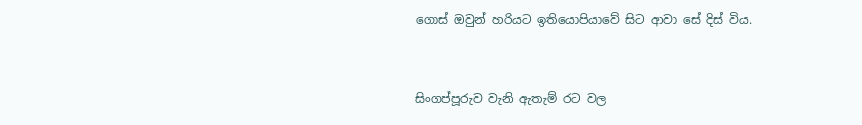ගොස් ඔවුන් හරියට ඉතියොපියාවේ සිට ආවා සේ දිස් විය.


සිංගප්පූරුව වැනි ඇතැම් රට වල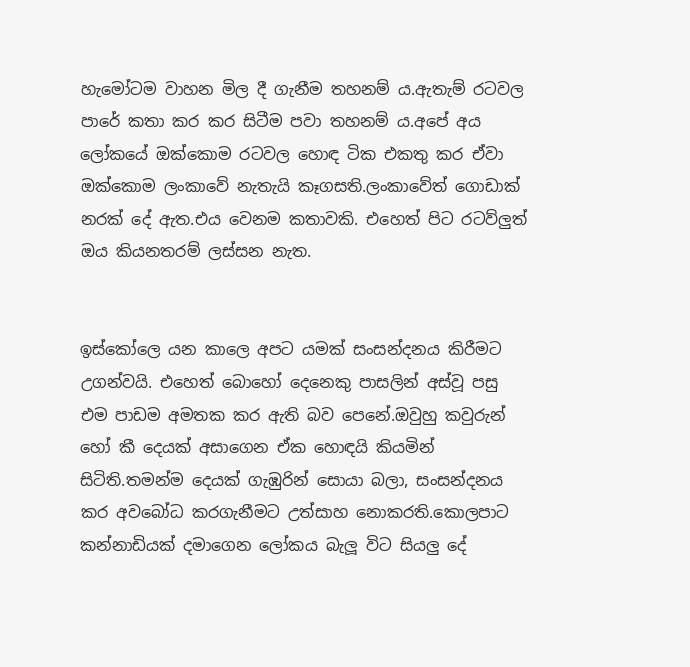හැමෝටම වාහන මිල දී ගැනීම තහනම් ය.ඇතැම් රටවල පාරේ කතා කර කර සිටීම පවා තහනම් ය.අපේ අය ලෝකයේ ඔක්කොම රටවල හොඳ ටික එකතු කර ඒවා ඔක්කොම ලංකාවේ නැතැයි කෑගසති.ලංකාවේත් ගොඩාක් නරක් දේ ඇත.එය වෙනම කතාවකි. එහෙත් පිට රටව්ලුත් ඔය කියනතරම් ලස්සන නැත.


ඉස්කෝලෙ යන කාලෙ අපට යමක් සංසන්දනය කිරීමට උගන්වයි. එහෙත් බොහෝ දෙනෙකු පාසලින් අස්වූ පසු එම පාඩම අමතක කර ඇති බව පෙනේ.ඔවුහු කවුරුන් හෝ කී දෙයක් අසාගෙන ඒක හොඳයි කියමින් සිටිති.තමන්ම දෙයක් ගැඹුරින් සොයා බලා, සංසන්දනය කර අවබෝධ කරගැනීමට උත්සාහ නොකරති.කොලපාට කන්නාඩියක් දමාගෙන ලෝකය බැලූ විට සියලු දේ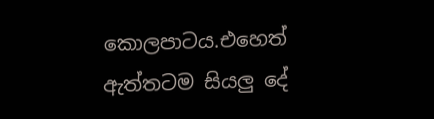කොලපාටය.එහෙත් ඇත්තටම සියලු දේ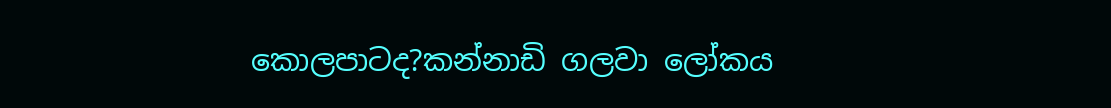කොලපාටද?කන්නාඩි ගලවා ලෝකය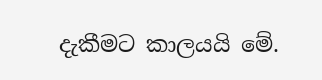දැකීමට කාලයයි මේ.